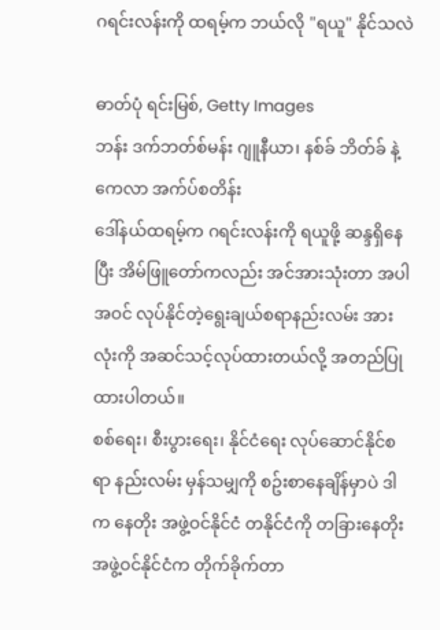ဂရင်းလန်းကို ထရမ့်က ဘယ်လို "ရယူ" နိုင်သလဲ

ဓာတ်ပုံ ရင်းမြစ်, Getty Images
ဘန်း ဒက်ဘတ်စ်မန်း ဂျူနီယာ၊ နစ်ခ် ဘိတ်ခ် နဲ့ ကေလာ အက်ပ်စတိန်း
ဒေါ်နယ်ထရမ့်က ဂရင်းလန်းကို ရယူဖို့ ဆန္ဒရှိနေပြီး အိမ်ဖြူတော်ကလည်း အင်အားသုံးတာ အပါအဝင် လုပ်နိုင်တဲ့ရွေးချယ်စရာနည်းလမ်း အားလုံးကို အဆင်သင့်လုပ်ထားတယ်လို့ အတည်ပြုထားပါတယ်။
စစ်ရေး၊ စီးပွားရေး၊ နိုင်ငံရေး လုပ်ဆောင်နိုင်စရာ နည်းလမ်း မှန်သမျှကို စဥ်းစာနေချိန်မှာပဲ ဒါက နေတိုး အဖွဲ့ဝင်နိုင်ငံ တနိုင်ငံကို တခြားနေတိုးအဖွဲ့ဝင်နိုင်ငံက တိုက်ခိုက်တာ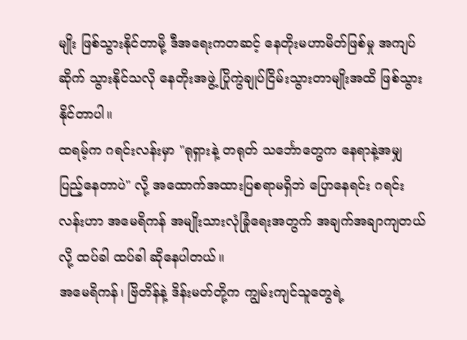မျိုး ဖြစ်သွားနိုင်တာမို့ ဒီအရေးကတဆင့် နေတိုးမဟာမိတ်ဖြစ်မှု အကျပ်ဆိုက် သွားနိုင်သလို နေတိုးအဖွဲ့ ပြိုကွဲချုပ်ငြိမ်းသွားတာမျိုးအထိ ဖြစ်သွားနိုင်တာပါ။
ထရမ့်က ဂရင်းလန်းမှာ "ရုရှားနဲ့ တရုတ် သင်္ဘောတွေက နေရာနဲ့အမျှ ပြည့်နေတာပဲ" လို့ အထောက်အထားပြစရာမရှိဘဲ ပြောနေရင်း ဂရင်းလန်းဟာ အမေရိကန် အမျိုးသားလုံခြုံရေးအတွက် အချက်အချာကျတယ်လို့ ထပ်ခါ ထပ်ခါ ဆိုနေပါတယ်။
အမေရိကန်၊ ဗြိတိန်နဲ့ ဒိန်းမတ်တို့က ကျွမ်းကျင်သူတွေရဲ့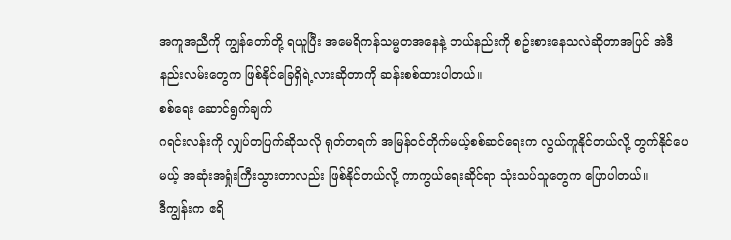အကူအညီကို ကျွန်တော်တို့ ရယူပြီး အမေရိကန်သမ္မတအနေနဲ့ ဘယ်နည်းကို စဥ်းစားနေသလဲဆိုတာအပြင် အဲဒီနည်းလမ်းတွေက ဖြစ်နိုင်ခြေရှိရဲ့လားဆိုတာကို ဆန်းစစ်ထားပါတယ်။
စစ်ရေး ဆောင်ရွက်ချက်
ဂရင်းလန်းကို လျှပ်တပြက်ဆိုသလို ရုတ်တရက် အမြန်ဝင်တိုက်မယ့်စစ်ဆင်ရေးက လွယ်ကူနိုင်တယ်လို့ တွက်နိုင်ပေမယ့် အဆုံးအရှုံးကြီးသွားတာလည်း ဖြစ်နိုင်တယ်လို့ ကာကွယ်ရေးဆိုင်ရာ သုံးသပ်သူတွေက ပြောပါတယ်။
ဒီကျွန်းက ဧရိ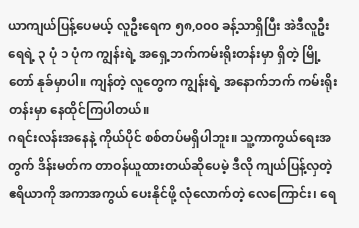ယာကျယ်ပြန့်ပေမယ့် လူဦးရေက ၅၈,၀၀၀ ခန့်သာရှိပြီး အဲဒီလူဦးရေရဲ့ ၃ ပုံ ၁ ပုံက ကျွန်းရဲ့ အရှေ့ဘက်ကမ်းရိုးတန်းမှာ ရှိတဲ့ မြို့တော် နုခ်မှာပါ။ ကျန်တဲ့ လူတွေက ကျွန်းရဲ့ အနောက်ဘက် ကမ်းရိုးတန်းမှာ နေထိုင်ကြပါတယ်။
ဂရင်းလန်းအနေနဲ့ ကိုယ်ပိုင် စစ်တပ်မရှိပါဘူး။ သူ့ကာကွယ်ရေးအတွက် ဒိန်းမတ်က တာဝန်ယူထားတယ်ဆိုပေမဲ့ ဒီလို ကျယ်ပြန့်လှတဲ့ဧရိယာကို အကာအကွယ် ပေးနိုင်ဖို့ လုံလောက်တဲ့ လေကြောင်း၊ ရေ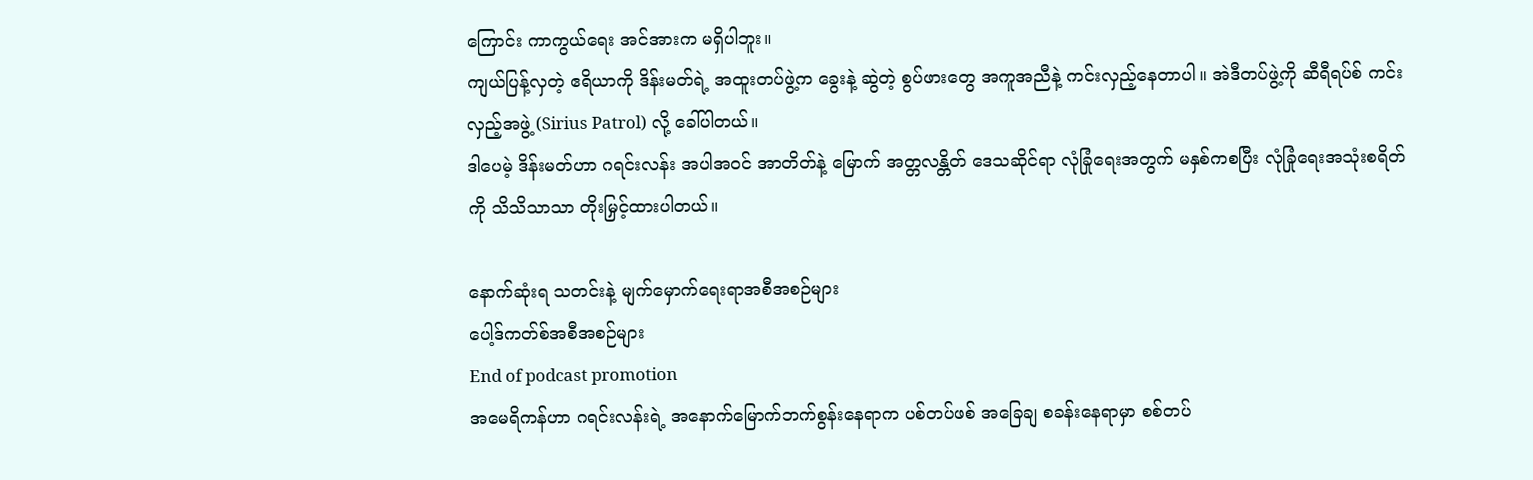ကြောင်း ကာကွယ်ရေး အင်အားက မရှိပါဘူး။
ကျယ်ပြန့်လှတဲ့ ဧရိယာကို ဒိန်းမတ်ရဲ့ အထူးတပ်ဖွဲ့က ခွေးနဲ့ ဆွဲတဲ့ စွပ်ဖားတွေ အကူအညီနဲ့ ကင်းလှည့်နေတာပါ။ အဲဒီတပ်ဖွဲ့ကို ဆီရီရပ်စ် ကင်းလှည့်အဖွဲ့ (Sirius Patrol) လို့ ခေါ်ပါတယ်။
ဒါပေမဲ့ ဒိန်းမတ်ဟာ ဂရင်းလန်း အပါအဝင် အာတိတ်နဲ့ မြောက် အတ္တလန္တိတ် ဒေသဆိုင်ရာ လုံခြုံရေးအတွက် မနှစ်ကစပြီး လုံခြုံရေးအသုံးစရိတ်ကို သိသိသာသာ တိုးမြှင့်ထားပါတယ်။

နောက်ဆုံးရ သတင်းနဲ့ မျက်မှောက်ရေးရာအစီအစဉ်များ
ပေါ့ဒ်ကတ်စ်အစီအစဉ်များ
End of podcast promotion
အမေရိကန်ဟာ ဂရင်းလန်းရဲ့ အနောက်မြောက်ဘက်စွန်းနေရာက ပစ်တပ်ဖစ် အခြေချ စခန်းနေရာမှာ စစ်တပ်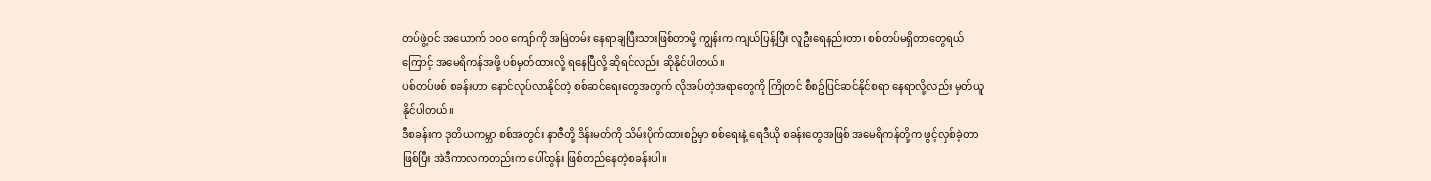တပ်ဖွဲ့ဝင် အယောက် ၁၀၀ ကျော်ကို အမြဲတမ်း နေရာချပြီးသားဖြစ်တာမို့ ကျွန်းက ကျယ်ပြန့်ပြီး လူဦးရေနည်းတာ၊ စစ်တပ်မရှိတာတွေရယ်ကြောင့် အမေရိကန်အဖို့ ပစ်မှတ်ထားလို့ ရနေပြီလို့ ဆိုရင်လည်း ဆိုနိုင်ပါတယ်။
ပစ်တပ်ဖစ် စခန်းဟာ နောင်လုပ်လာနိုင်တဲ့ စစ်ဆင်ရေးတွေအတွက် လိုအပ်တဲ့အရာတွေကို ကြိုတင် စီစဥ်ပြင်ဆင်နိုင်စရာ နေရာလို့လည်း မှတ်ယူနိုင်ပါတယ်။
ဒီစခန်းက ဒုတိယကမ္ဘာ စစ်အတွင်း နာဇီတို့ ဒိန်းမတ်ကို သိမ်းပိုက်ထားစဥ်မှာ စစ်ရေးနဲ့ ရေဒီယို စခန်းတွေအဖြစ် အမေရိကန်တို့က ဖွင့်လှစ်ခဲ့တာဖြစ်ပြီး အဲဒီကာလကတည်းက ပေါ်ထွန်း ဖြစ်တည်နေတဲ့စခန်းပါ။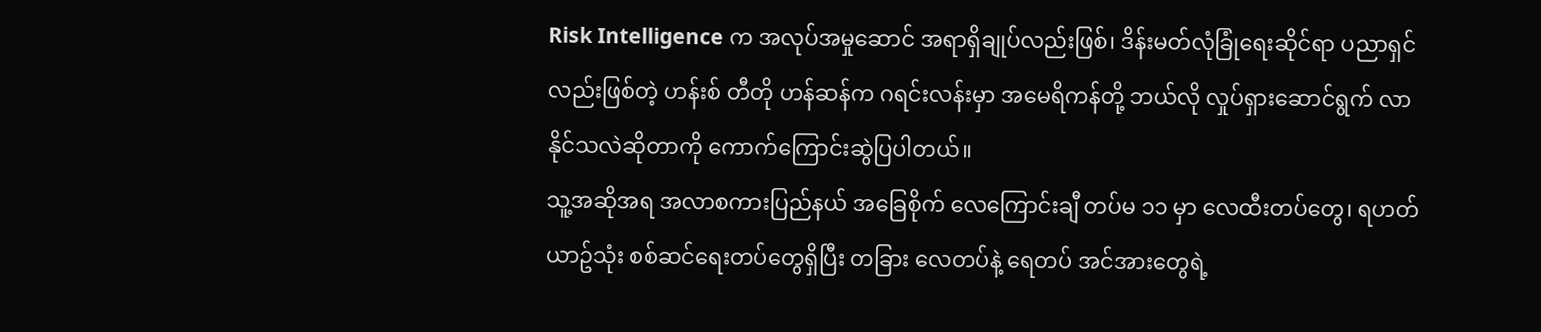Risk Intelligence က အလုပ်အမှုဆောင် အရာရှိချုပ်လည်းဖြစ်၊ ဒိန်းမတ်လုံခြုံရေးဆိုင်ရာ ပညာရှင်လည်းဖြစ်တဲ့ ဟန်းစ် တီတို ဟန်ဆန်က ဂရင်းလန်းမှာ အမေရိကန်တို့ ဘယ်လို လှုပ်ရှားဆောင်ရွက် လာနိုင်သလဲဆိုတာကို ကောက်ကြောင်းဆွဲပြပါတယ်။
သူ့အဆိုအရ အလာစကားပြည်နယ် အခြေစိုက် လေကြောင်းချီ တပ်မ ၁၁ မှာ လေထီးတပ်တွေ၊ ရဟတ်ယာဥ်သုံး စစ်ဆင်ရေးတပ်တွေရှိပြီး တခြား လေတပ်နဲ့ ရေတပ် အင်အားတွေရဲ့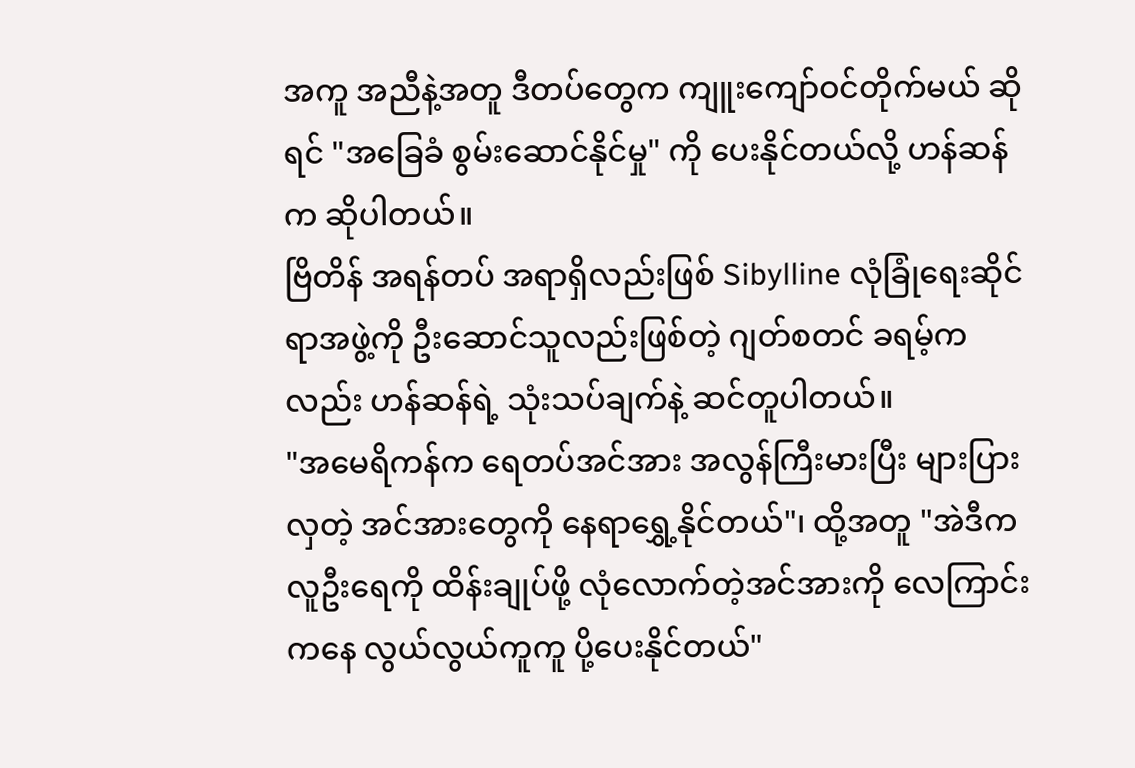အကူ အညီနဲ့အတူ ဒီတပ်တွေက ကျူးကျော်ဝင်တိုက်မယ် ဆိုရင် "အခြေခံ စွမ်းဆောင်နိုင်မှု" ကို ပေးနိုင်တယ်လို့ ဟန်ဆန်က ဆိုပါတယ်။
ဗြိတိန် အရန်တပ် အရာရှိလည်းဖြစ် Sibylline လုံခြုံရေးဆိုင်ရာအဖွဲ့ကို ဦးဆောင်သူလည်းဖြစ်တဲ့ ဂျတ်စတင် ခရမ့်ကလည်း ဟန်ဆန်ရဲ့ သုံးသပ်ချက်နဲ့ ဆင်တူပါတယ်။
"အမေရိကန်က ရေတပ်အင်အား အလွန်ကြီးမားပြီး များပြားလှတဲ့ အင်အားတွေကို နေရာရွှေ့နိုင်တယ်"၊ ထို့အတူ "အဲဒီက လူဦးရေကို ထိန်းချုပ်ဖို့ လုံလောက်တဲ့အင်အားကို လေကြာင်းကနေ လွယ်လွယ်ကူကူ ပို့ပေးနိုင်တယ်"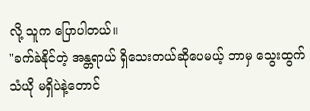လို့ သူက ပြောပါတယ်။
"ခက်ခဲနိုင်တဲ့ အန္တရာယ် ရှိသေးတယ်ဆိုပေမယ့် ဘာမှ သွေးထွက်သံယို မရှိပဲနဲ့တောင်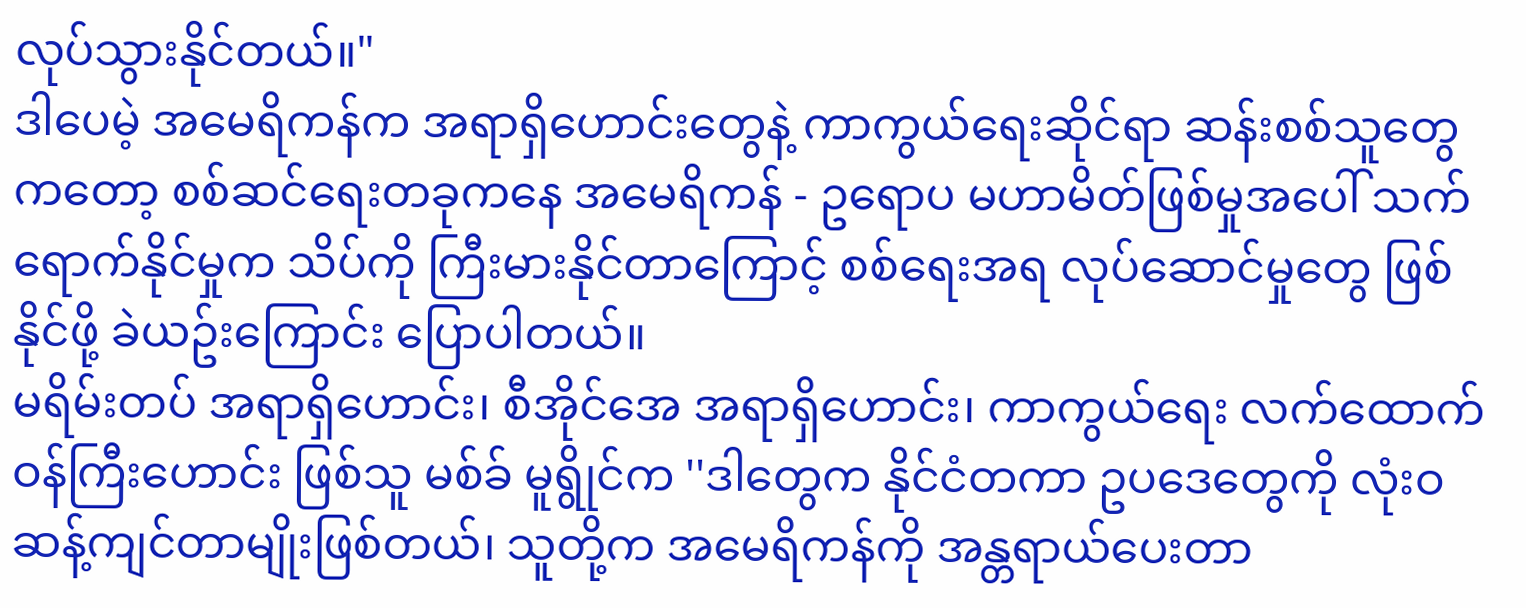လုပ်သွားနိုင်တယ်။"
ဒါပေမဲ့ အမေရိကန်က အရာရှိဟောင်းတွေနဲ့ ကာကွယ်ရေးဆိုင်ရာ ဆန်းစစ်သူတွေကတော့ စစ်ဆင်ရေးတခုကနေ အမေရိကန် - ဥရောပ မဟာမိတ်ဖြစ်မှုအပေါ် သက်ရောက်နိုင်မှုက သိပ်ကို ကြီးမားနိုင်တာကြောင့် စစ်ရေးအရ လုပ်ဆောင်မှုတွေ ဖြစ်နိုင်ဖို့ ခဲယဥ်းကြောင်း ပြောပါတယ်။
မရိမ်းတပ် အရာရှိဟောင်း၊ စီအိုင်အေ အရာရှိဟောင်း၊ ကာကွယ်ရေး လက်ထောက် ဝန်ကြီးဟောင်း ဖြစ်သူ မစ်ခ် မူရွိုင်က ''ဒါတွေက နိုင်ငံတကာ ဥပဒေတွေကို လုံးဝ ဆန့်ကျင်တာမျိုးဖြစ်တယ်၊ သူတို့က အမေရိကန်ကို အန္တရာယ်ပေးတာ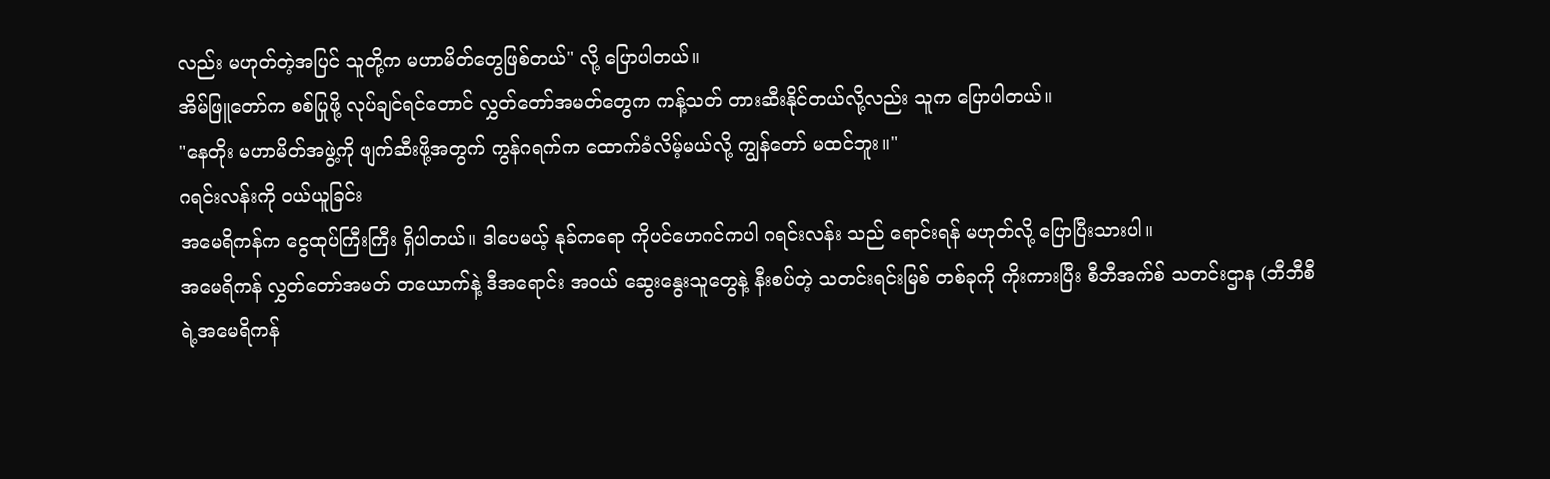လည်း မဟုတ်တဲ့အပြင် သူတို့က မဟာမိတ်တွေဖြစ်တယ်" လို့ ပြောပါတယ်။
အိမ်ဖြူတော်က စစ်ပြုဖို့ လုပ်ချင်ရင်တောင် လွှတ်တော်အမတ်တွေက ကန့်သတ် တားဆီးနိုင်တယ်လို့လည်း သူက ပြောပါတယ်။
"နေတိုး မဟာမိတ်အဖွဲ့ကို ဖျက်ဆီးဖို့အတွက် ကွန်ဂရက်က ထောက်ခံလိမ့်မယ်လို့ ကျွန်တော် မထင်ဘူး။"
ဂရင်းလန်းကို ဝယ်ယူခြင်း
အမေရိကန်က ငွေထုပ်ကြီးကြီး ရှိပါတယ်။ ဒါပေမယ့် နုခ်ကရော ကိုပင်ဟေဂင်ကပါ ဂရင်းလန်း သည် ရောင်းရန် မဟုတ်လို့ ပြောပြီးသားပါ။
အမေရိကန် လွှတ်တော်အမတ် တယောက်နဲ့ ဒီအရောင်း အဝယ် ဆွေးနွေးသူတွေနဲ့ နီးစပ်တဲ့ သတင်းရင်းမြစ် တစ်ခုကို ကိုးကားပြီး စီဘီအက်စ် သတင်းဌာန (ဘီဘီစီရဲ့အမေရိကန်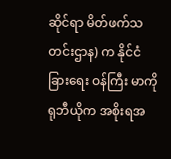ဆိုင်ရာ မိတ်ဖက်သတင်းဌာန) က နိုင်ငံခြားရေး ဝန်ကြီး မာကို ရုဘီယိုက အစိုးရအ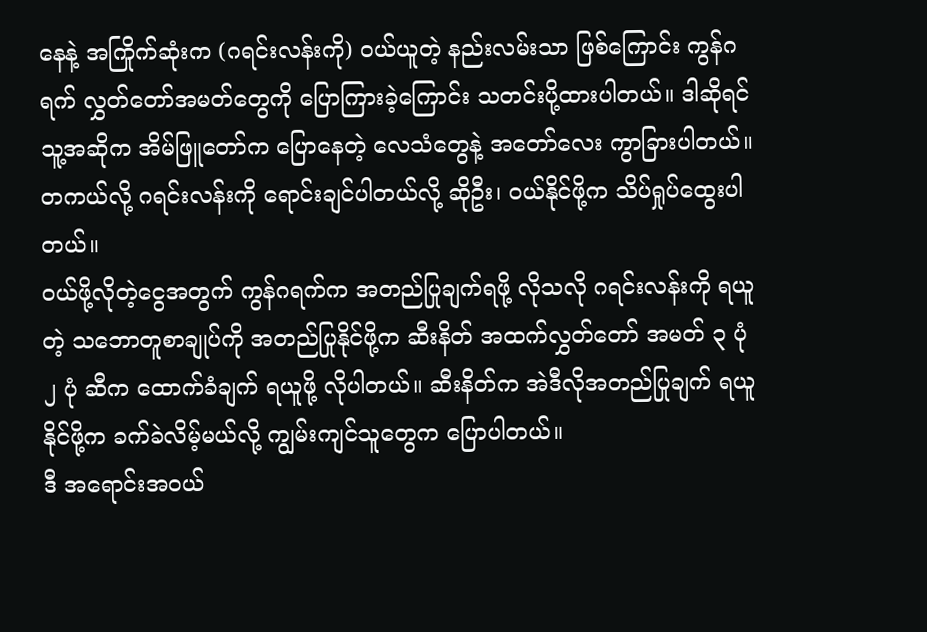နေနဲ့ အကြိုက်ဆုံးက (ဂရင်းလန်းကို) ဝယ်ယူတဲ့ နည်းလမ်းသာ ဖြစ်ကြောင်း ကွန်ဂရက် လွှတ်တော်အမတ်တွေကို ပြောကြားခဲ့ကြောင်း သတင်းပို့ထားပါတယ်။ ဒါဆိုရင် သူ့အဆိုက အိမ်ဖြူတော်က ပြောနေတဲ့ လေသံတွေနဲ့ အတော်လေး ကွာခြားပါတယ်။
တကယ်လို့ ဂရင်းလန်းကို ရောင်းချင်ပါတယ်လို့ ဆိုဦး၊ ဝယ်နိုင်ဖို့က သိပ်ရှုပ်ထွေးပါတယ်။
ဝယ်ဖို့လိုတဲ့ငွေအတွက် ကွန်ဂရက်က အတည်ပြုချက်ရဖို့ လိုသလို ဂရင်းလန်းကို ရယူတဲ့ သဘောတူစာချုပ်ကို အတည်ပြုနိုင်ဖို့က ဆီးနိတ် အထက်လွှတ်တော် အမတ် ၃ ပုံ ၂ ပုံ ဆီက ထောက်ခံချက် ရယူဖို့ လိုပါတယ်။ ဆီးနိတ်က အဲဒီလိုအတည်ပြုချက် ရယူနိုင်ဖို့က ခက်ခဲလိမ့်မယ်လို့ ကျွမ်းကျင်သူတွေက ပြောပါတယ်။
ဒီ အရောင်းအဝယ်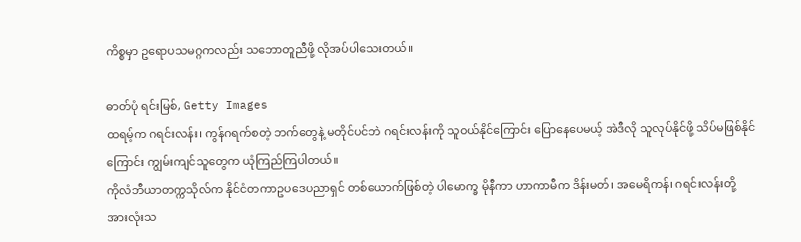ကိစ္စမှာ ဥရောပသမဂ္ဂကလည်း သဘောတူညီဖို့ လိုအပ်ပါသေးတယ်။

ဓာတ်ပုံ ရင်းမြစ်, Getty Images
ထရမ့်က ဂရင်းလန်း၊ ကွန်ဂရက်စတဲ့ ဘက်တွေနဲ့ မတိုင်ပင်ဘဲ ဂရင်းလန်းကို သူဝယ်နိုင်ကြောင်း ပြောနေပေမယ့် အဲဒီလို သူလုပ်နိုင်ဖို့ သိပ်မဖြစ်နိုင်ကြောင်း ကျွမ်းကျင်သူတွေက ယုံကြည်ကြပါတယ်။
ကိုလံဘီယာတက္ကသိုလ်က နိုင်ငံတကာဥပဒေပညာရှင် တစ်ယောက်ဖြစ်တဲ့ ပါမောက္ခ မိုနီကာ ဟာကာမီက ဒိန်းမတ်၊ အမေရိကန်၊ ဂရင်းလန်းတို့ အားလုံးသ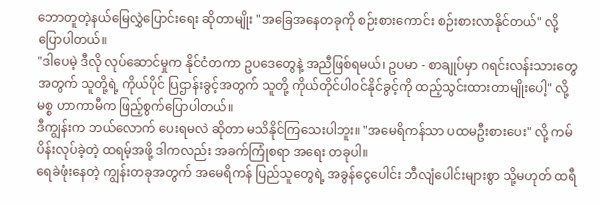ဘောတူတဲ့နယ်မြေလွှဲပြောင်းရေး ဆိုတာမျိုး "အခြေအနေတခုကို စဉ်းစားကောင်း စဉ်းစားလာနိုင်တယ်" လို့ ပြောပါတယ်။
"ဒါပေမဲ့ ဒီလို လုပ်ဆောင်မှုက နိုင်ငံတကာ ဥပဒေတွေနဲ့ အညီဖြစ်ရမယ်၊ ဥပမာ - စာချုပ်မှာ ဂရင်းလန်းသားတွေ အတွက် သူတို့ရဲ့ ကိုယ်ပိုင် ပြဌာန်းခွင့်အတွက် သူတို့ ကိုယ်တိုင်ပါဝင်နိုင်ခွင့်ကို ထည့်သွင်းထားတာမျိုးပေါ့" လို့ မစ္စ ဟာကာမီက ဖြည့်စွက်ပြောပါတယ်။
ဒီကျွန်းက ဘယ်လောက် ပေးရမလဲ ဆိုတာ မသိနိုင်ကြသေးပါဘူး။ "အမေရိကန်သာ ပထမဦးစားပေး" လို့ ကမ်ပိန်းလုပ်ခဲ့တဲ့ ထရမ့်အဖို့ ဒါကလည်း အခက်ကြုံစရာ အရေး တခုပါ။
ရေခဲဖုံးနေတဲ့ ကျွန်းတခုအတွက် အမေရိကန် ပြည်သူတွေရဲ့ အခွန်ငွေပေါင်း ဘီလျံပေါင်းများစွာ သို့မဟုတ် ထရီ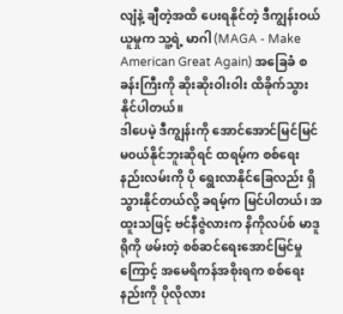လျံနဲ့ ချီတဲ့အထိ ပေးရနိုင်တဲ့ ဒီကျွန်းဝယ်ယူမှုက သူ့ရဲ့ မာဂါ (MAGA - Make American Great Again) အခြေခံ စခန်းကြီးကို ဆိုးဆိုးဝါးဝါး ထိခိုက်သွားနိုင်ပါတယ်။
ဒါပေမဲ့ ဒီကျွန်းကို အောင်အောင်မြင်မြင် မ၀ယ်နိုင်ဘူးဆိုရင် ထရမ့်က စစ်ရေး နည်းလမ်းကို ပို ရွေးလာနိုင်ခြေလည်း ရှိသွားနိုင်တယ်လို့ ခရမ့်က မြင်ပါတယ်၊ အထူးသဖြင့် ဗင်နီဇွဲလားက နိကိုလပ်စ် မာဒူရိုကို ဖမ်းတဲ့ စစ်ဆင်ရေးအောင်မြင်မှုကြောင့် အမေရိကန်အစိုးရက စစ်ရေးနည်းကို ပိုလိုလား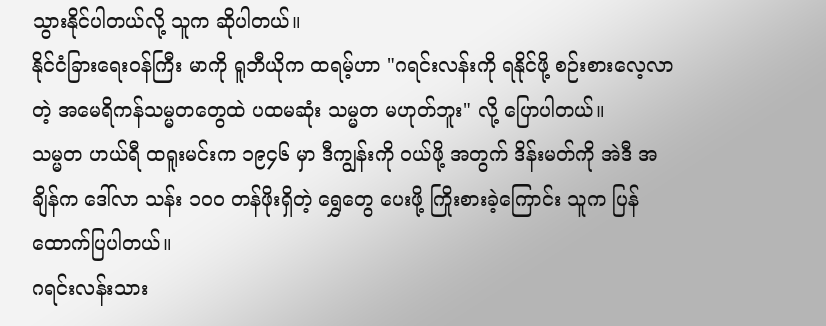သွားနိုင်ပါတယ်လို့ သူက ဆိုပါတယ်။
နိုင်ငံခြားရေးဝန်ကြီး မာကို ရူဘီယိုက ထရမ့်ဟာ "ဂရင်းလန်းကို ရနိုင်ဖို့ စဉ်းစားလေ့လာတဲ့ အမေရိကန်သမ္မတတွေထဲ ပထမဆုံး သမ္မတ မဟုတ်ဘူး" လို့ ပြောပါတယ်။
သမ္မတ ဟယ်ရီ ထရူးမင်းက ၁၉၄၆ မှာ ဒီကျွန်းကို ဝယ်ဖို့ အတွက် ဒိန်းမတ်ကို အဲဒီ အချိန်က ဒေါ်လာ သန်း ၁၀၀ တန်ဖိုးရှိတဲ့ ရွှေတွေ ပေးဖို့ ကြိုးစားခဲ့ကြောင်း သူက ပြန်ထောက်ပြပါတယ်။
ဂရင်းလန်းသား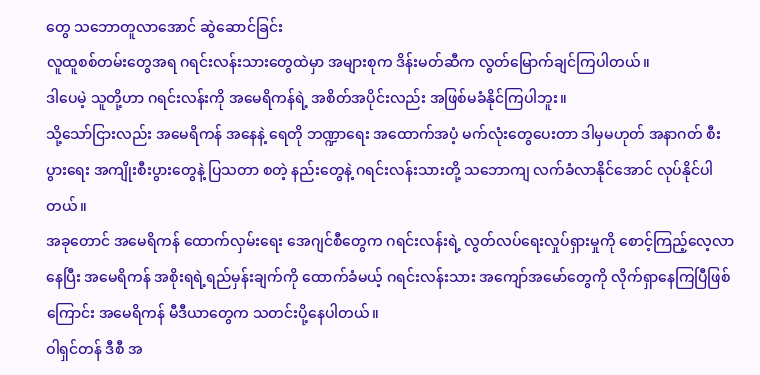တွေ သဘောတူလာအောင် ဆွဲဆောင်ခြင်း
လူထူစစ်တမ်းတွေအရ ဂရင်းလန်းသားတွေထဲမှာ အများစုက ဒိန်းမတ်ဆီက လွတ်မြောက်ချင်ကြပါတယ်။
ဒါပေမဲ့ သူတို့ဟာ ဂရင်းလန်းကို အမေရိကန်ရဲ့ အစိတ်အပိုင်းလည်း အဖြစ်မခံနိုင်ကြပါဘူး။
သို့သော်ငြားလည်း အမေရိကန် အနေနဲ့ ရေတို ဘဏ္ဍာရေး အထောက်အပံ့ မက်လုံးတွေပေးတာ ဒါမှမဟုတ် အနာဂတ် စီးပွားရေး အကျိုးစီးပွားတွေနဲ့ ပြသတာ စတဲ့ နည်းတွေနဲ့ ဂရင်းလန်းသားတို့ သဘောကျ လက်ခံလာနိုင်အောင် လုပ်နိုင်ပါတယ်။
အခုတောင် အမေရိကန် ထောက်လှမ်းရေး အေဂျင်စီတွေက ဂရင်းလန်းရဲ့ လွတ်လပ်ရေးလှုပ်ရှားမှုကို စောင့်ကြည့်လေ့လာနေပြီး အမေရိကန် အစိုးရရဲ့ရည်မှန်းချက်ကို ထောက်ခံမယ့် ဂရင်းလန်းသား အကျော်အမော်တွေကို လိုက်ရှာနေကြပြီဖြစ်ကြောင်း အမေရိကန် မီဒီယာတွေက သတင်းပို့နေပါတယ်။
ဝါရှင်တန် ဒီစီ အ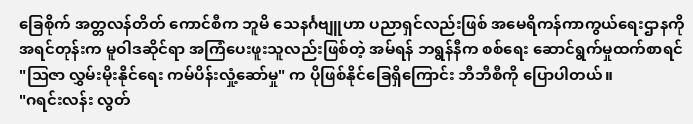ခြေစိုက် အတ္တလန်တိတ် ကောင်စီက ဘူမိ သေနင်္ဂဗျူဟာ ပညာရှင်လည်းဖြစ် အမေရိကန်ကာကွယ်ရေးဌာနကို အရင်တုန်းက မူဝါဒဆိုင်ရာ အကြံပေးဖူးသူလည်းဖြစ်တဲ့ အမ်ရန် ဘရွန်နီက စစ်ရေး ဆောင်ရွက်မှုထက်စာရင် "သြဇာ လွှမ်းမိုးနိုင်ရေး ကမ်ပိန်းလှုံ့ဆော်မှု" က ပိုဖြစ်နိုင်ခြေရှိကြောင်း ဘီဘီစီကို ပြောပါတယ်။
"ဂရင်းလန်း လွတ်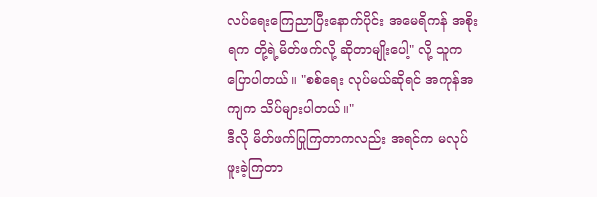လပ်ရေးကြေညာပြီးနောက်ပိုင်း အမေရိကန် အစိုးရက တို့ရဲ့မိတ်ဖက်လို့ ဆိုတာမျိုးပေါ့" လို့ သူက ပြောပါတယ်။ "စစ်ရေး လုပ်မယ်ဆိုရင် အကုန်အကျက သိပ်များပါတယ်။"
ဒီလို မိတ်ဖက်ပြုကြတာကလည်း အရင်က မလုပ်ဖူးခဲ့ကြတာ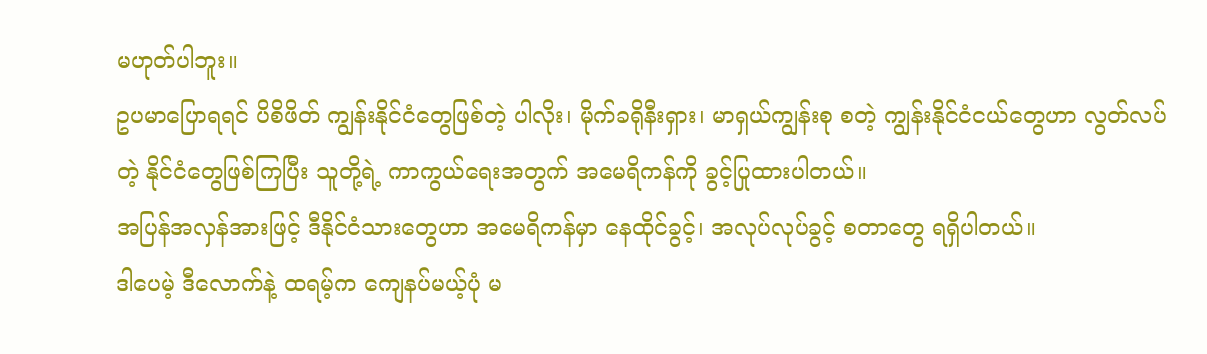မဟုတ်ပါဘူး။
ဥပမာပြောရရင် ပိစိဖိတ် ကျွန်းနိုင်ငံတွေဖြစ်တဲ့ ပါလိုး၊ မိုက်ခရိုနီးရှား၊ မာရှယ်ကျွန်းစု စတဲ့ ကျွန်းနိုင်ငံငယ်တွေဟာ လွတ်လပ်တဲ့ နိုင်ငံတွေဖြစ်ကြပြီး သူတို့ရဲ့ ကာကွယ်ရေးအတွက် အမေရိကန်ကို ခွင့်ပြုထားပါတယ်။
အပြန်အလှန်အားဖြင့် ဒီနိုင်ငံသားတွေဟာ အမေရိကန်မှာ နေထိုင်ခွင့်၊ အလုပ်လုပ်ခွင့် စတာတွေ ရရှိပါတယ်။
ဒါပေမဲ့ ဒီလောက်နဲ့ ထရမ့်က ကျေနပ်မယ့်ပုံ မ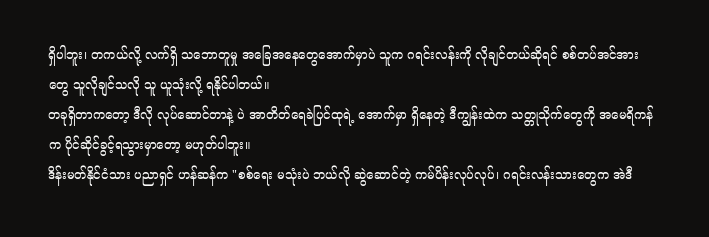ရှိပါဘူး၊ တကယ်လို့ လက်ရှိ သဘောတူမှု အခြေအနေတွေအောက်မှာပဲ သူက ဂရင်းလန်းကို လိုချင်တယ်ဆိုရင် စစ်တပ်အင်အားတွေ သူလိုချင်သလို သူ ယူသုံးလို့ ရနိုင်ပါတယ်။
တခုရှိတာကတော့ ဒီလို လုပ်ဆောင်တာနဲ့ ပဲ အာတိတ်ရေခဲပြင်ထုရဲ့ အောက်မှာ ရှိနေတဲ့ ဒီကျွန်းထဲက သတ္တုသိုက်တွေကို အမေရိကန်က ပိုင်ဆိုင်ခွင့်ရသွားမှာတော့ မဟုတ်ပါဘူး။
ဒိန်းမတ်နိုင်ငံသား ပညာရှင် ဟန်ဆန်က "စစ်ရေး မသုံးပဲ ဘယ်လို ဆွဲဆောင်တဲ့ ကမ်ပိန်းလုပ်လုပ်၊ ဂရင်းလန်းသားတွေက အဲဒီ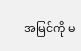အမြင်ကို မ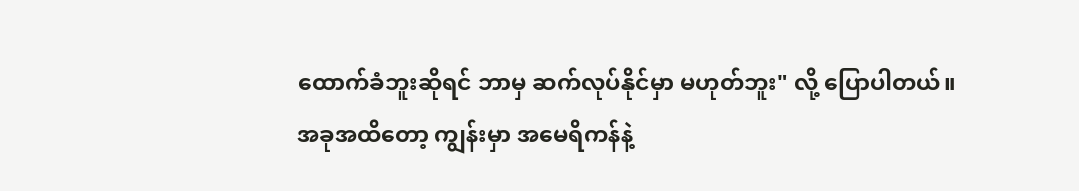ထောက်ခံဘူးဆိုရင် ဘာမှ ဆက်လုပ်နိုင်မှာ မဟုတ်ဘူး" လို့ ပြောပါတယ်။
အခုအထိတော့ ကျွန်းမှာ အမေရိကန်နဲ့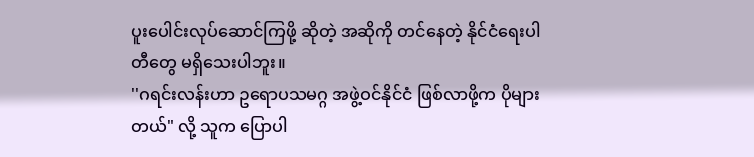ပူးပေါင်းလုပ်ဆောင်ကြဖို့ ဆိုတဲ့ အဆိုကို တင်နေတဲ့ နိုင်ငံရေးပါတီတွေ မရှိသေးပါဘူး။
''ဂရင်းလန်းဟာ ဥရောပသမဂ္ဂ အဖွဲ့ဝင်နိုင်ငံ ဖြစ်လာဖို့က ပိုများတယ်" လို့ သူက ပြောပါ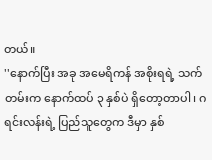တယ်။
''နောက်ပြီး အခု အမေရိကန် အစိုးရရဲ့ သက်တမ်းက နောက်ထပ် ၃ နှစ်ပဲ ရှိတော့တာပါ၊ ဂရင်းလန်းရဲ့ ပြည်သူတွေက ဒီမှာ နှစ်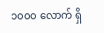၁၀၀၀ လောက် ရှိ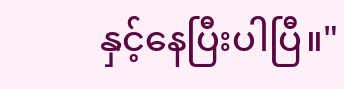နှင့်နေပြီးပါပြီ။"